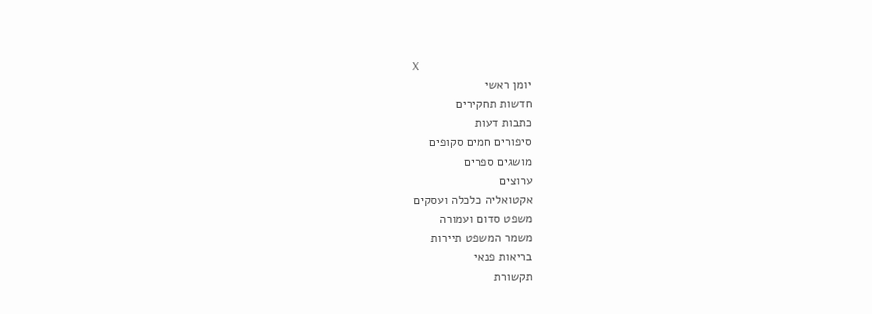X
יומן ראשי
חדשות תחקירים
כתבות דעות
סיפורים חמים סקופים
מושגים ספרים
ערוצים
אקטואליה כלכלה ועסקים
משפט סדום ועמורה
משמר המשפט תיירות
בריאות פנאי
תקשורת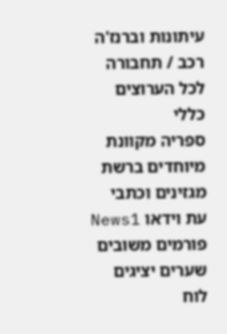עיתונות וברנז'ה
רכב / תחבורה לכל הערוצים
כללי
ספריה מקוונת מיוחדים ברשת
מגזינים וכתבי עת וידאו News1
פורמים משובים
שערים יציגים לוח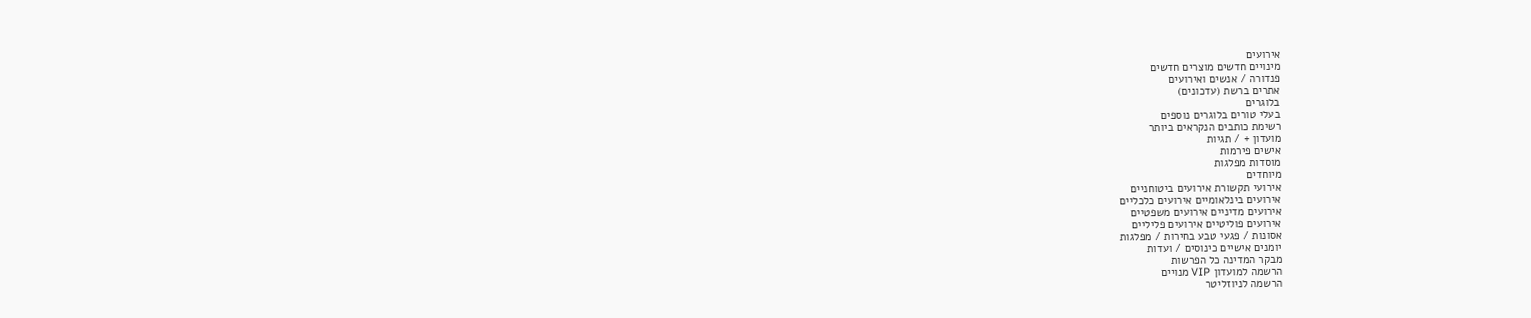אירועים
מינויים חדשים מוצרים חדשים
פנדורה / אנשים ואירועים
אתרים ברשת (עדכונים)
בלוגרים
בעלי טורים בלוגרים נוספים
רשימת כותבים הנקראים ביותר
מועדון + / תגיות
אישים פירמות
מוסדות מפלגות
מיוחדים
אירועי תקשורת אירועים ביטוחניים
אירועים בינלאומיים אירועים כלכליים
אירועים מדיניים אירועים משפטיים
אירועים פוליטיים אירועים פליליים
אסונות / פגעי טבע בחירות / מפלגות
יומנים אישיים כינוסים / ועדות
מבקר המדינה כל הפרשות
הרשמה למועדון VIP מנויים
הרשמה לניוזליטר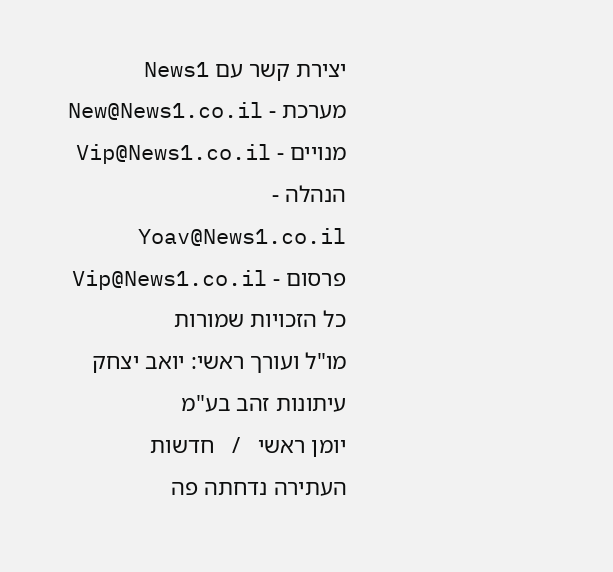יצירת קשר עם News1
מערכת - New@News1.co.il
מנויים - Vip@News1.co.il
הנהלה - Yoav@News1.co.il
פרסום - Vip@News1.co.il
כל הזכויות שמורות
מו"ל ועורך ראשי: יואב יצחק
עיתונות זהב בע"מ
יומן ראשי   /   חדשות
העתירה נדחתה פה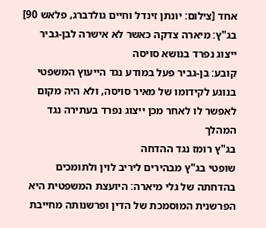אחד [צילום: יונתן זינדל וחיים גולדברג, פלאש 90]
בג"ץ: מיארה צדקה כאשר לא אישרה לבן-גביר ייצוג נפרד בנושא סויסה
קובע: בן-גביר פעל במודע נגד הייעוץ המשפטי בנוגע לקידומו של מאיר סויסה, ולא היה מקום לאפשר לו לאחר מכן ייצוג נפרד בעתירה נגד המהלך
בג"ץ רומז נגד ההדחה
שופטי בג"ץ מבהירים ליריב לוין ולתומכים בהדחתה של גלי מיארה: היועצת המשפטית היא הפרשנית המוסמכת של הדין ופרשנותה מחייבת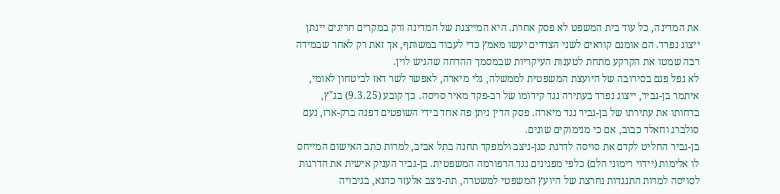את המדינה, כל עוד בית המשפט לא פסק אחרת. היא המייצגת של המדינה ורק במקרים חריגים יינתן ייצוג נפרד. הם אומנם קוראים לשני הצדדים יעשו מאמץ כדי לעבוד במשותף, אך זאת רק לאחר שבמידה רבה שמטו את הקרקע מתחת לטענות העיקריות שבמסמך ההדחה שהגיש לוין.
לא נפל פגם בסירובה של היועצת המשפטית לממשלה, גלי מיארה, לאפשר לשר דאז לביטחון לאומי, איתמר בן-גביר, ייצוג נפרד בעתירה נגד קידומו של רב-פקד מאיר סויסה. כך קובע (9.3.25) בג"ץ, בדחותו את עתירתו של בן-גביר נגד מיארה. פסק הדין ניתן פה אחד בידי השופטים דפנה ברק-ארז, נעם סולברג וחאלד כבוב, אם כי מנימוקים שונים.
בן-גביר החליט לקדם את סויסה לדרגת סגן-ניצב ולמפקד תחנה בתל אביב, למרות כתב האישום המייחס לו אלימות (יידוי רימוני הלם) כלפי מפגינים נגד הרפורמה המשפטית. בן-גביר העניק אישית את הדרגות לסויסה למרות התנגדות נחרצת של היועץ המשפטי למשטרה, תת-ניצב אלעזר כהנא, בגיבויה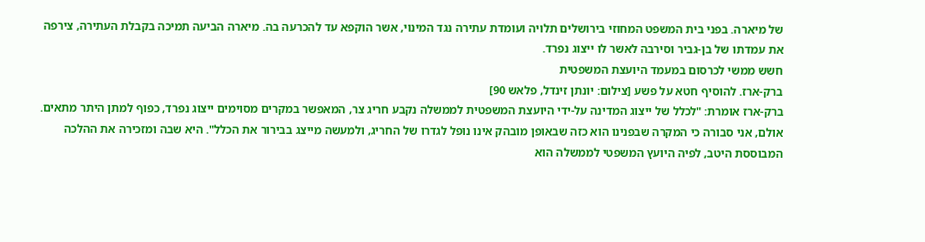של מיארה. בפני בית המשפט המחוזי בירושלים תלויה ועומדת עתירה נגד המינוי, אשר הוקפא עד להכרעה בה. מיארה הביעה תמיכה בקבלת העתירה, צירפה את עמדתו של בן-גביר וסירבה לאשר לו ייצוג נפרד.
חשש ממשי לכרסום במעמד היועצת המשפטית
ברק-ארז. להוסיף חטא על פשע [צילום: יונתן זינדל, פלאש 90]
ברק-ארז אומרת: "לכלל של ייצוג המדינה על-ידי היועצת המשפטית לממשלה נקבע חריג צר, המאפשר במקרים מסוימים ייצוג נפרד, כפוף למתן היתר מתאים. אולם, אני סבורה כי המקרה שבפנינו הוא כזה שבאופן מובהק אינו נופל לגדרו של החריג, ולמעשה מייצג בבירור את הכלל". היא שבה ומזכירה את ההלכה המבוססת היטב, לפיה היועץ המשפטי לממשלה הוא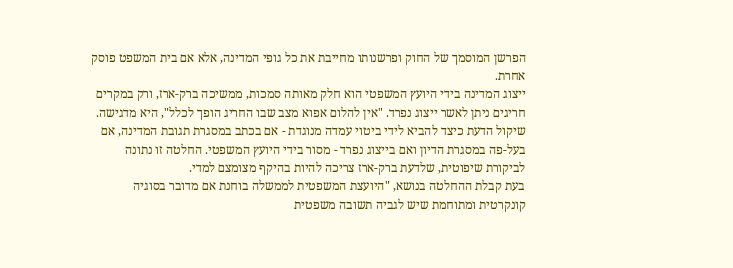הפרשן המוסמך של החוק ופרשנותו מחייבת את כל גופי המדינה, אלא אם בית המשפט פוסק אחרת.
ייצוג המדינה בידי היועץ המשפטי הוא חלק מאותה סמכות, ממשיכה ברק-ארז, ורק במקרים חריגים ניתן לאשר ייצוג נפרד. "אין להלום אפוא מצב שבו החריג הופך לכלל", היא מדגישה. שיקול הדעת כיצד להביא לידי ביטוי עמדה מנוגדת - אם בכתב במסגרת תגובת המדינה, אם בעל-פה במסגרת הדיון ואם בייצוג נפרד - מסור בידי היועץ המשפטי. החלטה זו נתונה לביקורת שיפוטית, שלדעת ברק-ארז צריכה להיות בהיקף מצומצם למדי.
בעת קבלת ההחלטה בנושא, "היועצת המשפטית לממשלה בוחנת אם מדובר בסוגיה קונקרטית ומתוחמת שיש לגביה תשובה משפטית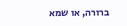ברורה, או שמא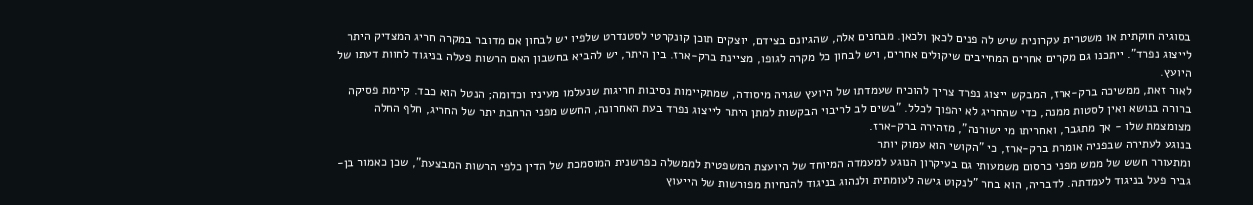בסוגיה חוקתית או משטרית עקרונית שיש לה פנים לכאן ולכאן. מבחנים אלה, שהגיונם בצידם, יוצקים תוכן קונקרטי לסטנדרט שלפיו יש לבחון אם מדובר במקרה חריג המצדיק היתר לייצוג נפרד". ייתכנו גם מקרים אחרים המחייבים שיקולים אחרים, ויש לבחון כל מקרה לגופו, מציינת ברק-ארז. בין היתר, יש להביא בחשבון האם הרשות פעלה בניגוד לחוות דעתו של היועץ.
לאור זאת, ממשיכה ברק-ארז, המבקש ייצוג נפרד צריך להוכיח שעמדתו של היועץ שגויה מיסודה, שמתקיימות נסיבות חריגות שנעלמו מעיניו וכדומה; הנטל הוא כבד. קיימת פסיקה ברורה בנושא ואין לסטות ממנה, כדי שהחריג לא יהפוך לכלל. "בשים לב לריבוי הבקשות למתן היתר לייצוג נפרד בעת האחרונה, החשש מפני הרחבת יתר של החריג, חלף החלה מצומצמת שלו - אך מתגבר, ואחריתו מי ישורנה", מזהירה ברק-ארז.
בנוגע לעתירה שבפניה אומרת ברק-ארז, כי "הקושי הוא עמוק יותר
ומתעורר חשש של ממש מפני כרסום משמעותי גם בעיקרון הנוגע למעמדה המיוחד של היועצת המשפטית לממשלה כפרשנית המוסמכת של הדין כלפי הרשות המבצעת", שכן כאמור בן-גביר פעל בניגוד לעמדתה. לדבריה, הוא בחר "לנקוט גישה לעומתית ולנהוג בניגוד להנחיות מפורשות של הייעוץ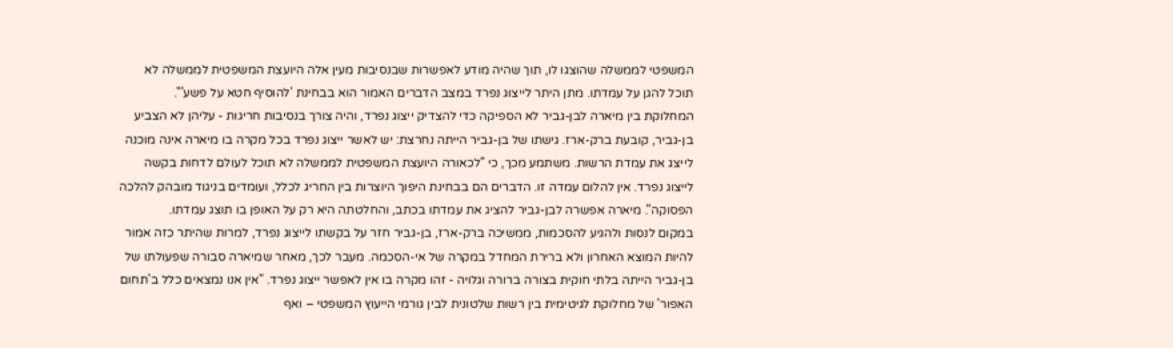המשפטי לממשלה שהוצגו לו, תוך שהיה מודע לאפשרות שבנסיבות מעין אלה היועצת המשפטית לממשלה לא תוכל להגן על עמדתו. מתן היתר לייצוג נפרד במצב הדברים האמור הוא בבחינת 'להוסיף חטא על פשע'".
המחלוקת בין מיארה לבן-גביר לא הספיקה כדי להצדיק ייצוג נפרד, והיה צורך בנסיבות חריגות - עליהן לא הצביע בן-גביר, קובעת ברק-ארז. גישתו של בן-גביר הייתה נחרצת: יש לאשר ייצוג נפרד בכל מקרה בו מיארה אינה מוכנה לייצג את עמדת הרשות. משתמע מכך, כי "לכאורה היועצת המשפטית לממשלה לא תוכל לעולם לדחות בקשה לייצוג נפרד. אין להלום עמדה זו. הדברים הם בבחינת היפוך היוצרות בין החריג לכלל, ועומדים בניגוד מובהק להלכה הפסוקה". מיארה אפשרה לבן-גביר להציג את עמדתו בכתב, והחלטתה היא רק על האופן בו תוצג עמדתו.
במקום לנסות ולהגיע להסכמות, ממשיכה ברק-ארז, בן-גביר חזר על בקשתו לייצוג נפרד, למרות שהיתר כזה אמור להיות המוצא האחרון ולא ברירת המחדל במקרה של אי-הסכמה. מעבר לכך, מאחר שמיארה סבורה שפעולתו של בן-גביר הייתה בלתי חוקית בצורה ברורה וגלויה - זהו מקרה בו אין לאפשר ייצוג נפרד. "אין אנו נמצאים כלל ב'תחום האפור' של מחלוקת לגיטימית בין רשות שלטונית לבין גורמי הייעוץ המשפטי – ואף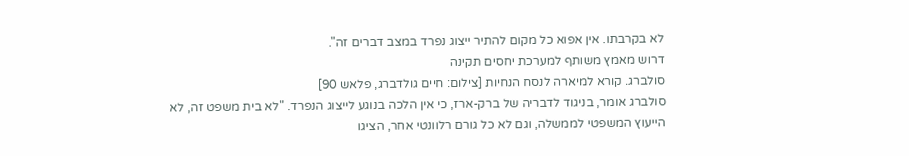לא בקרבתו. אין אפוא כל מקום להתיר ייצוג נפרד במצב דברים זה".
דרוש מאמץ משותף למערכת יחסים תקינה
סולברג. קורא למיארה לנסח הנחיות [צילום: חיים גולדברג, פלאש 90]
סולברג אומר, בניגוד לדבריה של ברק-ארז, כי אין הלכה בנוגע לייצוג הנפרד. "לא בית משפט זה, לא הייעוץ המשפטי לממשלה, וגם לא כל גורם רלוונטי אחר, הציגו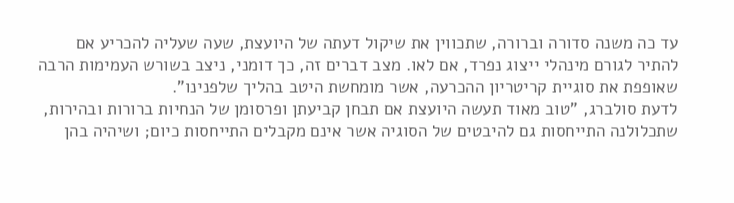עד כה משנה סדורה וברורה, שתכווין את שיקול דעתה של היועצת, שעה שעליה להכריע אם להתיר לגורם מינהלי ייצוג נפרד, אם לאו. מצב דברים זה, כך דומני, ניצב בשורש העמימות הרבה שאופפת את סוגיית קריטריון ההכרעה, אשר מומחשת היטב בהליך שלפנינו".
לדעת סולברג, "טוב מאוד תעשה היועצת אם תבחן קביעתן ופרסומן של הנחיות ברורות ובהירות, שתכלולנה התייחסות גם להיבטים של הסוגיה אשר אינם מקבלים התייחסות כיום; ושיהיה בהן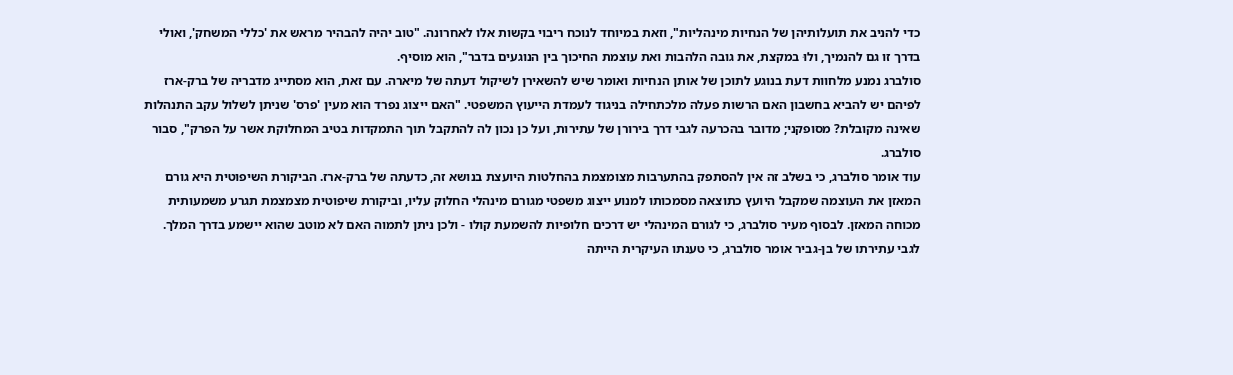כדי להניב את תועלותיהן של הנחיות מינהליות", וזאת במיוחד לנוכח ריבוי בקשות אלו לאחרונה. "טוב יהיה להבהיר מראש את 'כללי המשחק', ואולי בדרך זו גם להנמיך, ולוּ במקצת, את גובה הלהבות ואת עוצמת החיכוך בין הנוגעים בדבר", הוא מוסיף.
סולברג נמנע מלחוות דעת בנוגע לתוכן של אותן הנחיות ואומר שיש להשאירן לשיקול דעתה של מיארה. עם זאת, הוא מסתייג מדבריה של ברק-ארז לפיהם יש להביא בחשבון האם הרשות פעלה מלכתחילה בניגוד לעמדת הייעוץ המשפטי. "האם ייצוג נפרד הוא מעין 'פרס' שניתן לשלול עקב התנהלות שאינה מקובלת? מסופקני; מדובר בהכרעה לגבי דרך בירורן של עתירות, ועל כן נכון לה להתקבל תוך התמקדות בטיב המחלוקת אשר על הפרק", סבור סולברג.
עוד אומר סולברג, כי בשלב זה אין להסתפק בהתערבות מצומצמת בהחלטות היועצת בנושא זה, כדעתה של ברק-ארז. הביקורת השיפוטית היא גורם המאזן את העוצמה שמקבל היועץ כתוצאה מסמכותו למנוע ייצוג משפטי מגורם מינהלי החלוק עליו, וביקורת שיפוטית מצמצמת תגרע משמעותית מכוחה המאזן. לבסוף מעיר סולברג, כי לגורם המינהלי יש דרכים חלופיות להשמעת קולו - ולכן ניתן לתמוה האם לא מוטב שהוא יישמע בדרך המלך.
לגבי עתירתו של בן-גביר אומר סולברג, כי טענתו העיקרית הייתה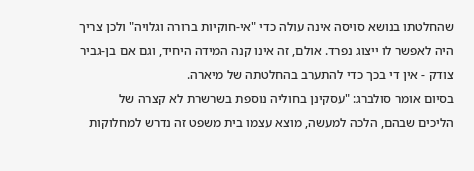שהחלטתו בנושא סויסה אינה עולה כדי "אי-חוקיות ברורה וגלויה" ולכן צריך היה לאפשר לו ייצוג נפרד. אולם, זה אינו קנה המידה היחיד, וגם אם בן-גביר צודק - אין די בכך כדי להתערב בהחלטתה של מיארה.
בסיום אומר סולברג: "עסקינן בחוליה נוספת בשרשרת לא קצרה של
הליכים שבהם, הלכה למעשה, מוצא עצמו בית משפט זה נדרש למחלוקות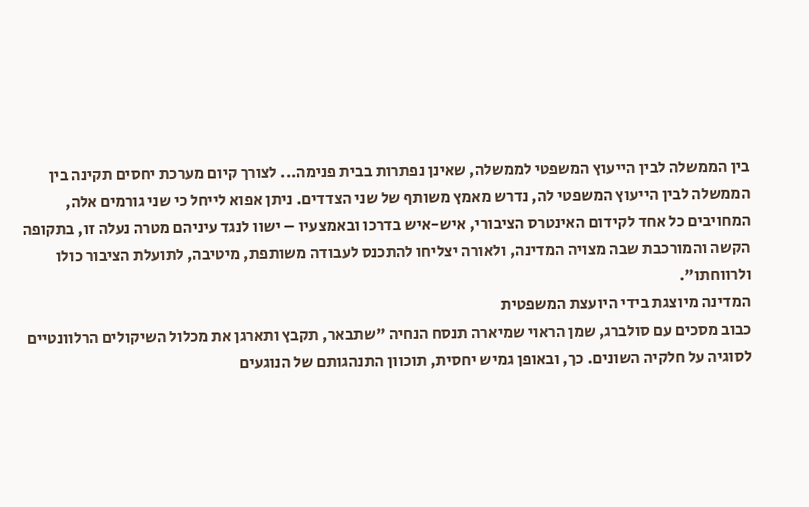בין הממשלה לבין הייעוץ המשפטי לממשלה, שאינן נפתרות בבית פנימה... לצורך קיום מערכת יחסים תקינה בין הממשלה לבין הייעוץ המשפטי לה, נדרש מאמץ משותף של שני הצדדים. ניתן אפוא לייחל כי שני גורמים אלה, המחויבים כל אחד לקידום האינטרס הציבורי, איש-איש בדרכו ובאמצעיו – ישוו לנגד עיניהם מטרה נעלה זו, בתקופה הקשה והמורכבת שבה מצויה המדינה, ולאורה יצליחו להתכנס לעבודה משותפת, מיטיבה, לתועלת הציבור כולו ולרווחתו".
המדינה מיוצגת בידי היועצת המשפטית
כבוב מסכים עם סולברג, שמן הראוי שמיארה תנסח הנחיה "שתבאר, תקבץ ותארגן את מכלול השיקולים הרלוונטיים לסוגיה על חלקיה השונים. כך, ובאופן גמיש יחסית, תוכוון התנהגותם של הנוגעים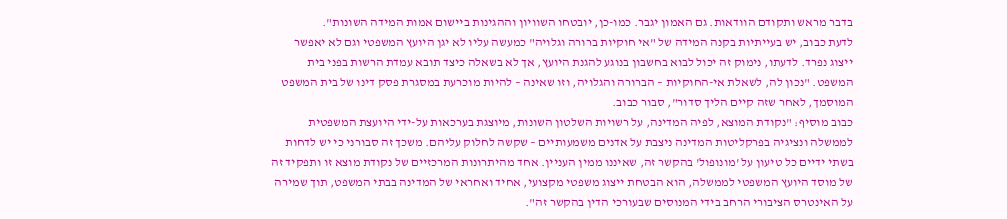בדבר מראש ותקודם הוודאות. גם האמון יגבר. כמו-כן, יובטחו השוויון וההגינות ביישום אמות המידה השונות".
לדעת כבוב, יש בעייתיות בקנה המידה של "אי חוקיות ברורה וגלויה" כמעשה עליו לא יגן היועץ המשפטי וגם לא יאפשר ייצוג נפרד. לדעתו, נימוק זה יכול לבוא בחשבון בנוגע להגנת היועץ, אך לא בשאלה כיצד תובא עמדת הרשות בפני בית המשפט. "נכון לה, לשאלת אי-החוקיות – הברורה והגלויה, וזו שאינה – להיות מוכרעת במסגרת פסק דינו של בית המשפט המוסמך, לאחר שזה קיים הליך סדור", סבור כבוב.
כבוב מוסיף: "נקודת המוצא, לפיה המדינה, על רשויות השלטון השונות, מיוצגת בערכאות על-ידי היועצת המשפטית לממשלה ונציגיה בפרקליטות המדינה ניצבת על אדנים משמעותיים – שקשה לחלוק עליהם. משכך זה סבורני כי יש לדחות בשתי ידיים כל טיעון על 'מונופול' בהקשר זה, שאיננו ממין העניין. אחד מהיתרונות המרכזיים של נקודת מוצא זו ותפקיד זה של מוסד היועץ המשפטי לממשלה, הוא הבטחת ייצוג משפטי מקצועי, אחיד ואחראי של המדינה בבתי המשפט, תוך שמירה על האינטרס הציבורי הרחב בידי המנוסים שבעורכי הדין בהקשר זה".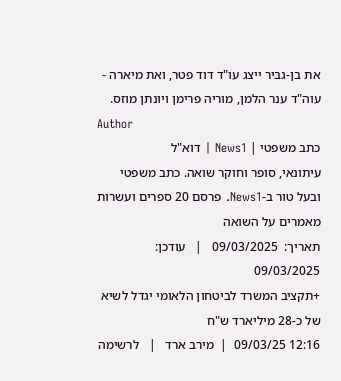את בן-גביר ייצג עו"ד דוד פטר, ואת מיארה - עוה"ד ענר הלמן, מוריה פרימן ויונתן מוזס.
Author
כתב משפטי | News1 | דוא"ל
עיתונאי, סופר וחוקר שואה. כתב משפטי ובעל טור ב-News1. פרסם 20 ספרים ועשרות מאמרים על השואה
תאריך:  09/03/2025   |   עודכן:  09/03/2025
+תקציב המשרד לביטחון הלאומי יגדל לשיא של כ-28 מיליארד ש"ח
12:16 09/03/25  |  מירב ארד   |   לרשימה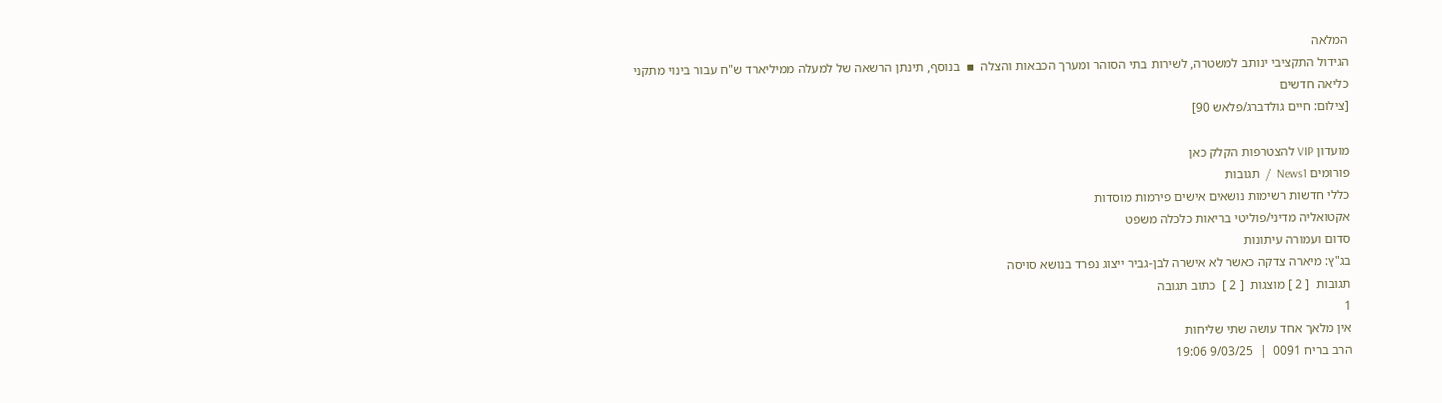המלאה
הגידול התקציבי ינותב למשטרה, לשירות בתי הסוהר ומערך הכבאות והצלה  ▪  בנוסף, תינתן הרשאה של למעלה ממיליארד ש"ח עבור בינוי מתקני כליאה חדשים
[צילום: חיים גולדברג/פלאש 90]

מועדון VIP להצטרפות הקלק כאן
פורומים News1  /  תגובות
כללי חדשות רשימות נושאים אישים פירמות מוסדות
אקטואליה מדיני/פוליטי בריאות כלכלה משפט
סדום ועמורה עיתונות
בג"ץ: מיארה צדקה כאשר לא אישרה לבן-גביר ייצוג נפרד בנושא סויסה
תגובות  [ 2 ] מוצגות  [ 2 ]  כתוב תגובה
1
אין מלאך אחד עושה שתי שליחות
הרב בריח 0091  |  9/03/25 19:06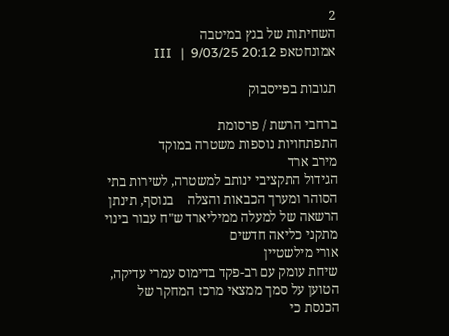2
השחיתות של בגץ במיטבה
אמונחטאפ III   |  9/03/25 20:12

תגובות בפייסבוק

ברחבי הרשת / פרסומת
התפתחויות נוספות משטרה במוקד
מירב ארד
הגידול התקציבי ינותב למשטרה, לשירות בתי הסוהר ומערך הכבאות והצלה    בנוסף, תינתן הרשאה של למעלה ממיליארד ש"ח עבור בינוי מתקני כליאה חדשים
אורי מילשטיין
שיחת עומק עם רב-פקד בדימוס עמרי עדיקה, הטוען על סמך ממצאי מרכז המחקר של הכנסת כי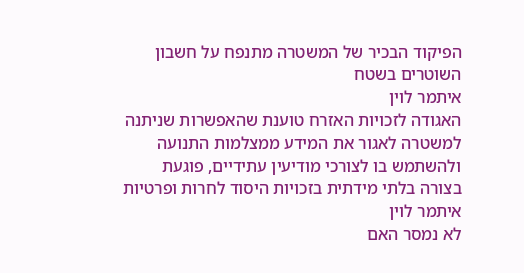הפיקוד הבכיר של המשטרה מתנפח על חשבון השוטרים בשטח
איתמר לוין
האגודה לזכויות האזרח טוענת שהאפשרות שניתנה למשטרה לאגור את המידע ממצלמות התנועה ולהשתמש בו לצורכי מודיעין עתידיים, פוגעת בצורה בלתי מידתית בזכויות היסוד לחרות ופרטיות
איתמר לוין
לא נמסר האם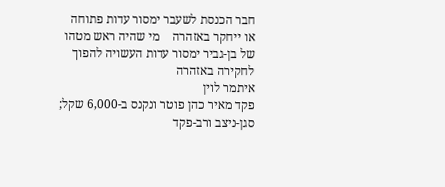חבר הכנסת לשעבר ימסור עדות פתוחה או ייחקר באזהרה    מי שהיה ראש מטהו של בן-גביר ימסור עדות העשויה להפוך לחקירה באזהרה
איתמר לוין
פקד מאיר כהן פוטר ונקנס ב-6,000 שקל; סגן-ניצב ורב-פקד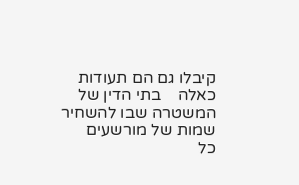קיבלו גם הם תעודות כאלה    בתי הדין של המשטרה שבו להשחיר שמות של מורשעים
כל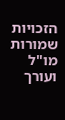הזכויות שמורות
מו"ל ועורך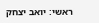ראשי: יואב יצחק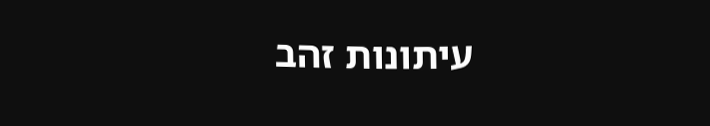עיתונות זהב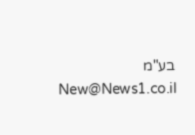בע"מ New@News1.co.il